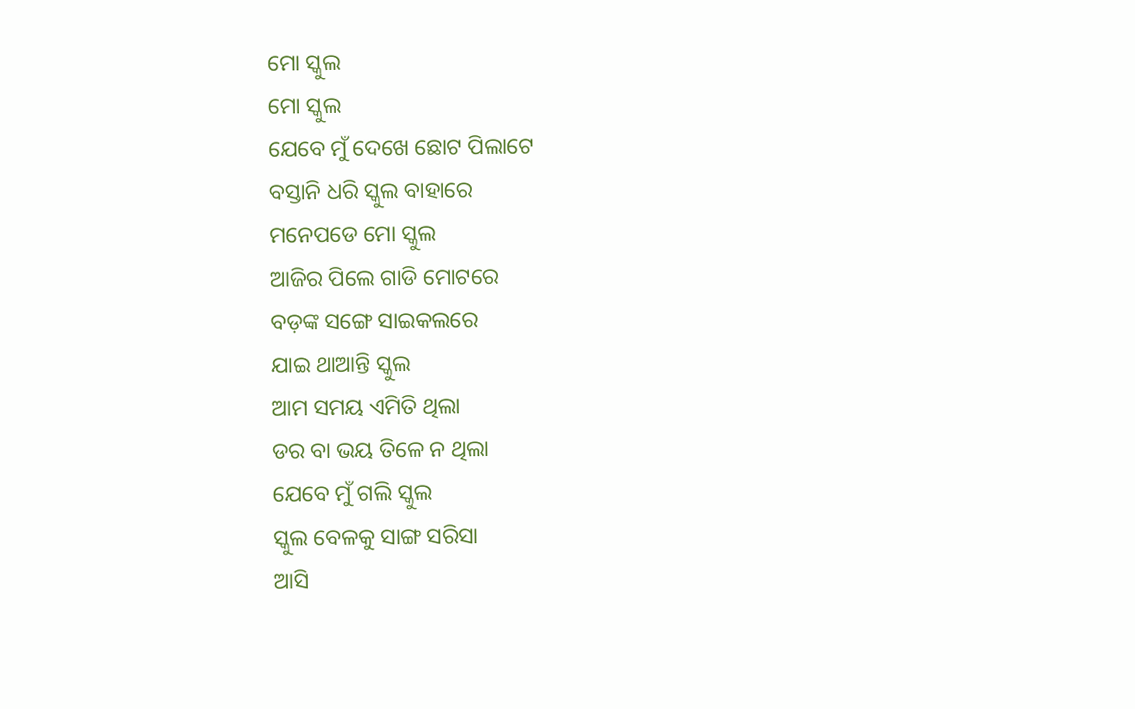ମୋ ସ୍କୁଲ
ମୋ ସ୍କୁଲ
ଯେବେ ମୁଁ ଦେଖେ ଛୋଟ ପିଲାଟେ
ବସ୍ତାନି ଧରି ସ୍କୁଲ ବାହାରେ
ମନେପଡେ ମୋ ସ୍କୁଲ
ଆଜିର ପିଲେ ଗାଡି ମୋଟରେ
ବଡ଼ଙ୍କ ସଙ୍ଗେ ସାଇକଲରେ
ଯାଇ ଥାଆନ୍ତି ସ୍କୁଲ
ଆମ ସମୟ ଏମିତି ଥିଲା
ଡର ବା ଭୟ ତିଳେ ନ ଥିଲା
ଯେବେ ମୁଁ ଗଲି ସ୍କୁଲ
ସ୍କୁଲ ବେଳକୁ ସାଙ୍ଗ ସରିସା
ଆସି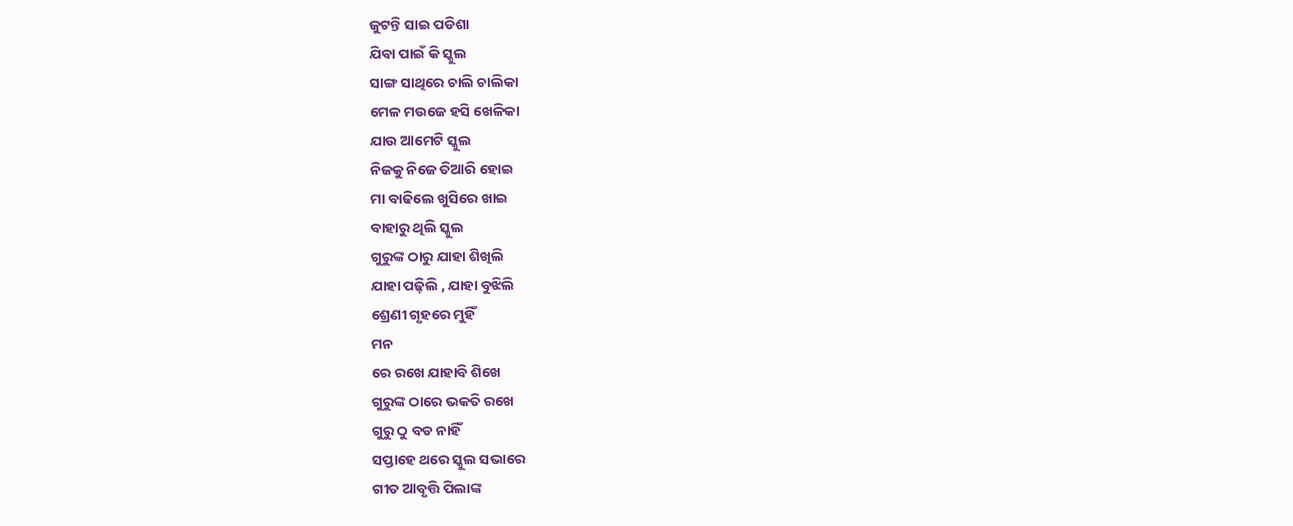ଜୁଟନ୍ତି ସାଇ ପଡିଶା
ଯିବା ପାଇଁ କି ସ୍କୁଲ
ସାଙ୍ଗ ସାଥିରେ ଚାଲି ଚାଲିକା
ମେଳ ମଉଜେ ହସି ଖେଳିକା
ଯାଉ ଆମେଟି ସ୍କୁଲ
ନିଜକୁ ନିଜେ ତିଆରି ହୋଇ
ମା ବାଢିଲେ ଖୁସିରେ ଖାଇ
ବାହାରୁ ଥିଲି ସ୍କୁଲ
ଗୁରୁଙ୍କ ଠାରୁ ଯାହା ଶିଖିଲି
ଯାହା ପଢ଼ିଲି , ଯାହା ବୁଝିଲି
ଶ୍ରେଣୀ ଗୃହରେ ମୁହିଁ
ମନ
ରେ ରଖେ ଯାହାବି ଶିଖେ
ଗୁରୁଙ୍କ ଠାରେ ଭକତି ରଖେ
ଗୁରୁ ଠୁ ବଡ ନାହିଁ
ସପ୍ତାହେ ଥରେ ସ୍କୁଲ ସଭାରେ
ଗୀତ ଆବୃତ୍ତି ପିଲାଙ୍କ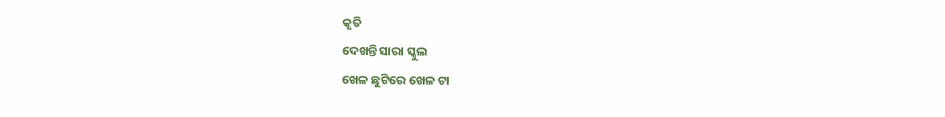କୃତି
ଦେଖନ୍ତି ସାରା ସ୍କୁଲ
ଖେଳ ଛୁଟିରେ ଖେଳ ଟା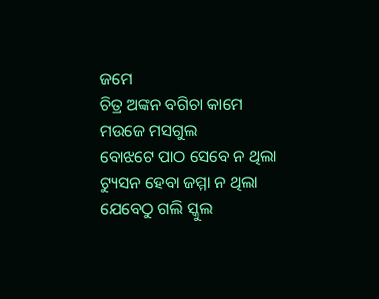ଜମେ
ଚିତ୍ର ଅଙ୍କନ ବଗିଚା କାମେ
ମଉଜେ ମସଗୁଲ
ବୋଝଟେ ପାଠ ସେବେ ନ ଥିଲା
ଟ୍ୟୁସନ ହେବା ଜମ୍ମା ନ ଥିଲା
ଯେବେଠୁ ଗଲି ସ୍କୁଲ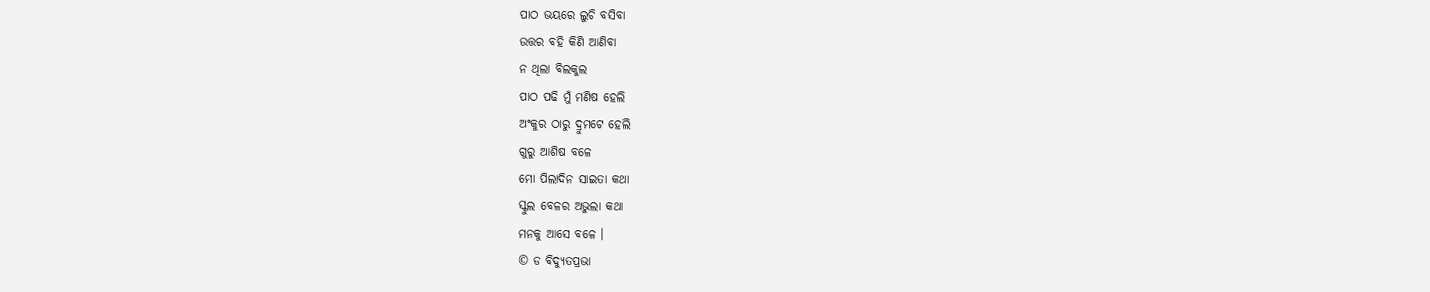ପାଠ ଭୟରେ ଲୁଚି ବସିବା
ଉତ୍ତର ବହି କିଣି ଆଣିବା
ନ ଥିଲା ବିଲକୁଲ
ପାଠ ପଢି ମୁଁ ମଣିଷ ହେଲି
ଅଂକୁର ଠାରୁ ଦ୍ରୁମଟେ ହେଲି
ଗୁରୁ ଆଶିଷ ବଳେ
ମୋ ପିଲାଦିନ ସାଇତା କଥା
ସ୍କୁଲ ବେଳର ଅଭୁଲା କଥା
ମନକୁ ଆସେ ବଳେ ।
© ଡ ବିଦ୍ୟୁତପ୍ରଭା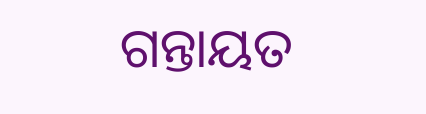ଗନ୍ତାୟତ